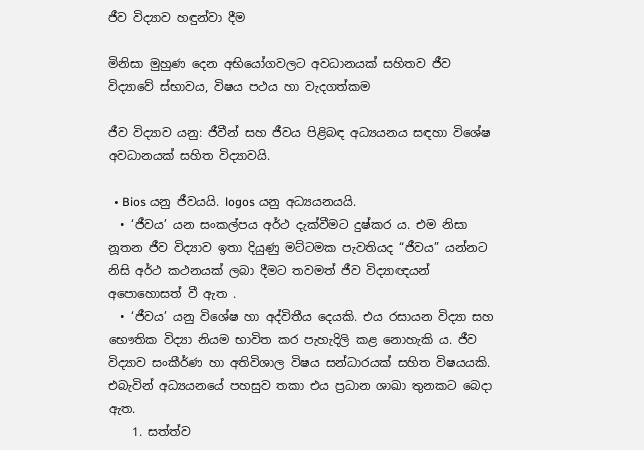ජීව විද්‍යාව හඳුන්වා දීම

මිනිසා මුහුණ දෙන අභියෝගවලට අවධානයක් සහිතව ජීව විද්‍යාවේ ස්භාවය, විෂය පථය හා වැදගත්කම

ජීව විද්‍යාව යනු: ජීවීන් සහ ජීවය පිළිබඳ අධ්‍යයනය සඳහා විශේෂ අවධානයක් සහිත විද්‍යාවයි.

  • Bios යනු ජීවයයි. logos යනු අධ්‍යයනයයි.
  • ‘ජීවය’ යන සංකල්පය අර්ථ දැක්වීමට දුෂ්කර ය. එම නිසා නූතන ජීව විද්‍යාව ඉතා දියුණු මට්ටමක පැවතියද “ජීවය” යන්නට නිසි අර්ථ කථනයක් ලබා දීමට තවමත් ජීව විද්‍යාඥයන් අපොහොසත් වී ඇත .
  • ‘ජීවය’ යනු විශේෂ හා අද්විතීය දෙයකි. එය රසායන විද්‍යා සහ භෞතික විද්‍යා නියම භාවිත කර පැහැදිලි කළ නොහැකි ය. ජීව විද්‍යාව සංකීර්ණ හා අතිවිශාල විෂය සන්ධාරයක් සහිත විෂයයකි. එබැවින් අධ්‍යයනයේ පහසුව තකා එය ප්‍රධාන ශාඛා තුනකට බෙදා ඇත.
    1. සත්ත්ව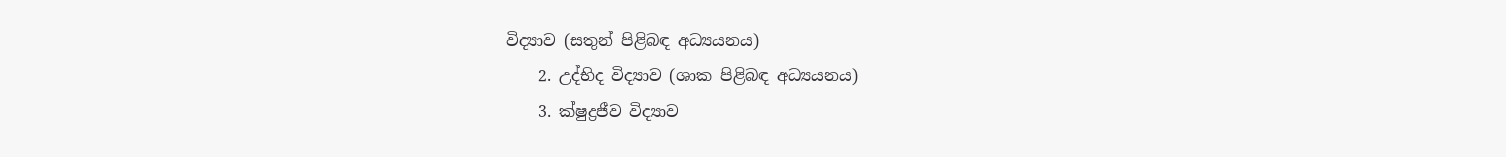විද්‍යාව (සතුන් පිළිබඳ අධ්‍යයනය)
    2. උද්භිද විද්‍යාව (ශාක පිළිබඳ අධ්‍යයනය)
    3. ක්ෂුද්‍රජීව විද්‍යාව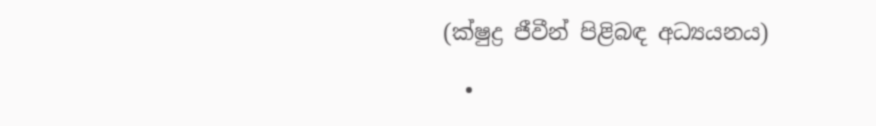(ක්ෂුද්‍ර ජීවීන් පිළිබඳ අධ්‍යයනය)

  •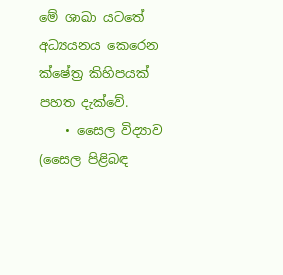මේ ශාඛා යටතේ අධ්‍යයනය කෙරෙන ක්ෂේත්‍ර කිහිපයක් පහත දැක්වේ.
    • සෛල විද්‍යාව (සෛල පිළිබඳ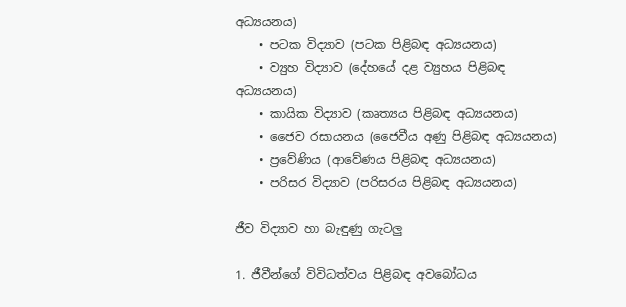අධ්‍යයනය)
    • පටක විද්‍යාව (පටක පිළිබඳ අධ්‍යයනය)
    • ව්‍යුහ විද්‍යාව (දේහයේ දළ ව්‍යුහය පිළිබඳ අධ්‍යයනය)
    • කායික විද්‍යාව (කෘත්‍යය පිළිබඳ අධ්‍යයනය)
    • ජෛව රසායනය (ජෛවීය අණු පිළිබඳ අධ්‍යයනය)
    • ප්‍රවේණිය (ආවේණය පිළිබඳ අධ්‍යයනය)
    • පරිසර විද්‍යාව (පරිසරය පිළිබඳ අධ්‍යයනය)

ජීව විද්‍යාව හා බැඳුණු ගැටලු

1. ජීවීන්ගේ විවිධත්වය පිළිබඳ අවබෝධය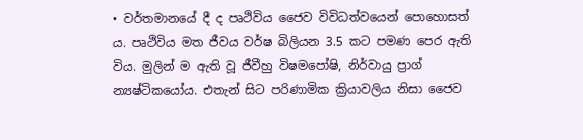• වර්තමානයේ දී ද පෘථිවිය ජෛව විවිධත්වයෙන් පොහොසත් ය. පෘථිවිය මත ජීවය වර්ෂ බිලියන 3.5 කට පමණ පෙර ඇති විය. මුලින් ම ඇති වූ ජීවීහු විෂමපෝෂි, නිර්වායු ප්‍රාග් න්‍යෂ්ටිකයෝය. එතැන් සිට පරිණාමික ක්‍රියාවලිය නිසා ජෛව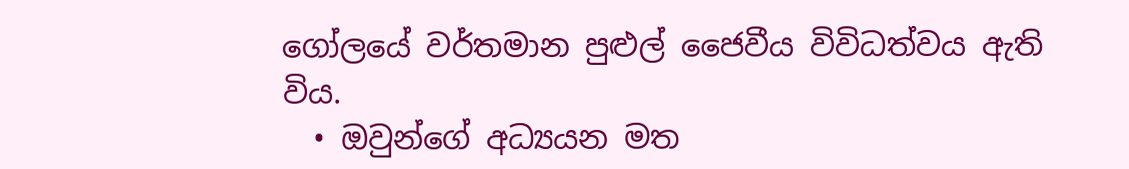ගෝලයේ වර්තමාන පුළුල් ජෛවීය විවිධත්වය ඇති විය.
  • ඔවුන්ගේ අධ්‍යයන මත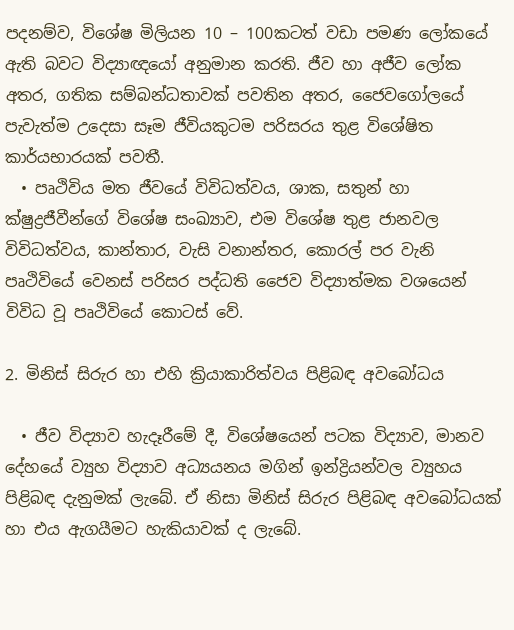පදනම්ව, විශේෂ මිලියන 10 – 100කටත් වඩා පමණ ලෝකයේ ඇති බවට විද්‍යාඥයෝ අනුමාන කරති. ජීව හා අජීව ලෝක අතර, ගතික සම්බන්ධතාවක් පවතින අතර, ජෛවගෝලයේ පැවැත්ම උදෙසා සෑම ජීවියකුටම පරිසරය තුළ විශේෂිත කාර්යභාරයක් පවතී.
  • පෘථිවිය මත ජීවයේ විවිධත්වය, ශාක, සතුන් හා ක්ෂුද්‍රජීවීන්ගේ විශේෂ සංඛ්‍යාව, එම විශේෂ තුළ ජානවල විවිධත්වය, කාන්තාර, වැසි වනාන්තර, කොරල් පර වැනි පෘථිවියේ වෙනස් පරිසර පද්ධති ජෛව විද්‍යාත්මක වශයෙන් විවිධ වූ පෘථිවියේ කොටස් වේ.

2. මිනිස් සිරුර හා එහි ක්‍රියාකාරිත්වය පිළිබඳ අවබෝධය

  • ජීව විද්‍යාව හැදෑරීමේ දී, විශේෂයෙන් පටක විද්‍යාව, මානව දේහයේ ව්‍යුහ විද්‍යාව අධ්‍යයනය මගින් ඉන්ද්‍රියන්වල ව්‍යුහය පිළිබඳ දැනුමක් ලැබේ. ඒ නිසා මිනිස් සිරුර පිළිබඳ අවබෝධයක් හා එය ඇගයීමට හැකියාවක් ද ලැබේ.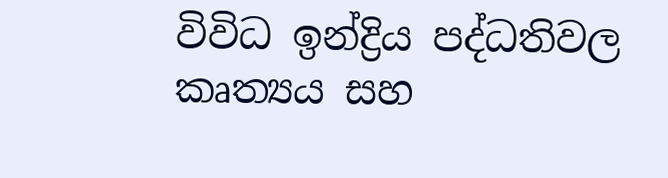විවිධ ඉන්ද්‍රිය පද්ධතිවල කෘත්‍යය සහ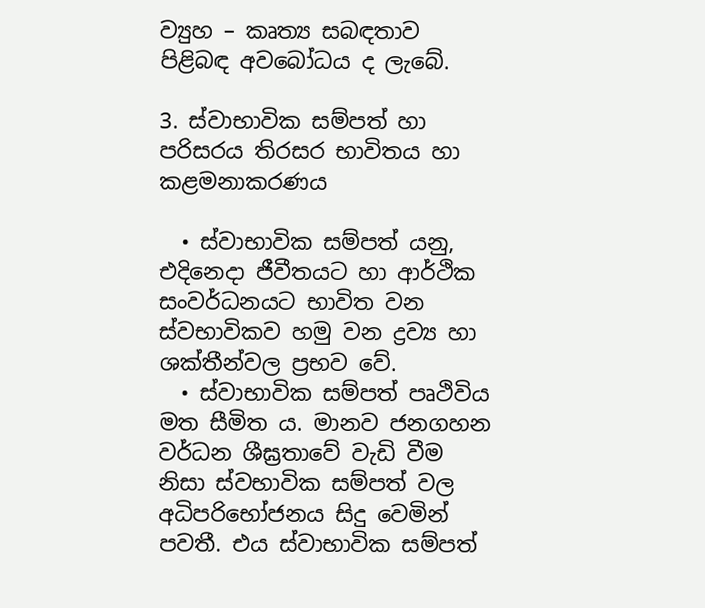ව්‍යුහ – කෘත්‍ය සබඳතාව පිළිබඳ අවබෝධය ද ලැබේ.

3. ස්වාභාවික සම්පත් හා පරිසරය තිරසර භාවිතය හා කළමනාකරණය

  • ස්වාභාවික සම්පත් යනු, එදිනෙදා ජීවීතයට හා ආර්ථික සංවර්ධනයට භාවිත වන ස්වභාවිකව හමු වන ද්‍රව්‍ය හා ශක්තීන්වල ප්‍රභව වේ.
  • ස්වාභාවික සම්පත් පෘථිවිය මත සීමිත ය. මානව ජනගහන වර්ධන ශීඝ්‍රතාවේ වැඩි වීම නිසා ස්වභාවික සම්පත් වල අධිපරිභෝජනය සිදු වෙමින් පවතී. එය ස්වාභාවික සම්පත්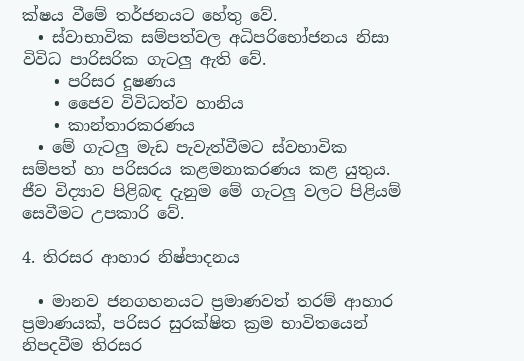ක්ෂය වීමේ තර්ජනයට හේතු වේ.
  • ස්වාභාවික සම්පත්වල අධිපරිභෝජනය නිසා විවිධ පාරිසරික ගැටලු ඇති වේ.
    • පරිසර දූෂණය
    • ජෛව විවිධත්ව හානිය
    • කාන්තාරකරණය
  • මේ ගැටලු මැඩ පැවැත්වීමට ස්වභාවික සම්පත් හා පරිසරය කළමනාකරණය කළ යුතුය. ජීව විද්‍යාව පිළිබඳ දැනුම මේ ගැටලු වලට පිළියම් සෙවීමට උපකාරි වේ.

4. තිරසර ආහාර නිෂ්පාදනය

  • මානව ජනගහනයට ප්‍රමාණවත් තරම් ආහාර ප්‍රමාණයක්, පරිසර සුරක්ෂිත ක්‍රම භාවිතයෙන් නිපදවීම තිරසර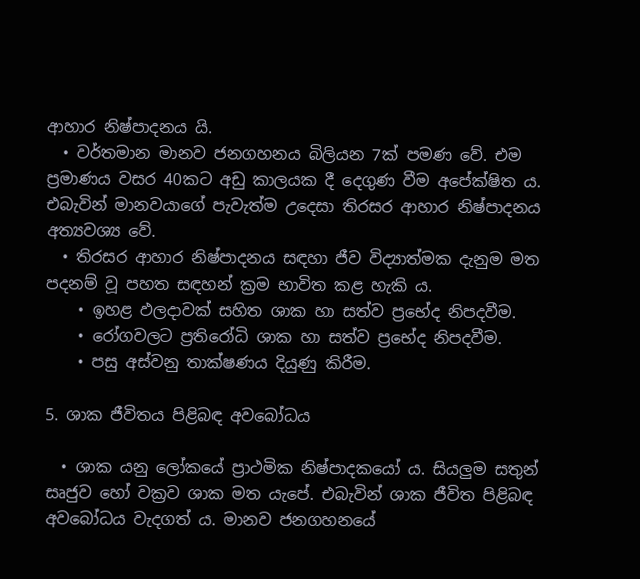ආහාර නිෂ්පාදනය යි.
  • වර්තමාන මානව ජනගහනය බිලියන 7ක් පමණ වේ. එම ප්‍රමාණය වසර 40කට අඩු කාලයක දී දෙගුණ වීම අපේක්ෂිත ය. එබැවින් මානවයාගේ පැවැත්ම උදෙසා තිරසර ආහාර නිෂ්පාදනය අත්‍යවශ්‍ය වේ.
  • තිරසර ආහාර නිෂ්පාදනය සඳහා ජීව විද්‍යාත්මක දැනුම මත පදනම් වූ පහත සඳහන් ක්‍රම භාවිත කළ හැකි ය.
    • ඉහළ ඵලදාවක් සහිත ශාක හා සත්ව ප්‍රභේද නිපදවීම.
    • රෝගවලට ප්‍රතිරෝධි ශාක හා සත්ව ප්‍රභේද නිපදවීම.
    • පසු අස්වනු තාක්ෂණය දියුණු කිරීම.

5. ශාක ජීවිතය පිළිබඳ අවබෝධය

  • ශාක යනු ලෝකයේ ප්‍රාථමික නිෂ්පාදකයෝ ය. සියලුම සතුන් සෘජුව හෝ වක්‍රව ශාක මත යැපේ. එබැවින් ශාක ජීවිත පිළිබඳ අවබෝධය වැදගත් ය. මානව ජනගහනයේ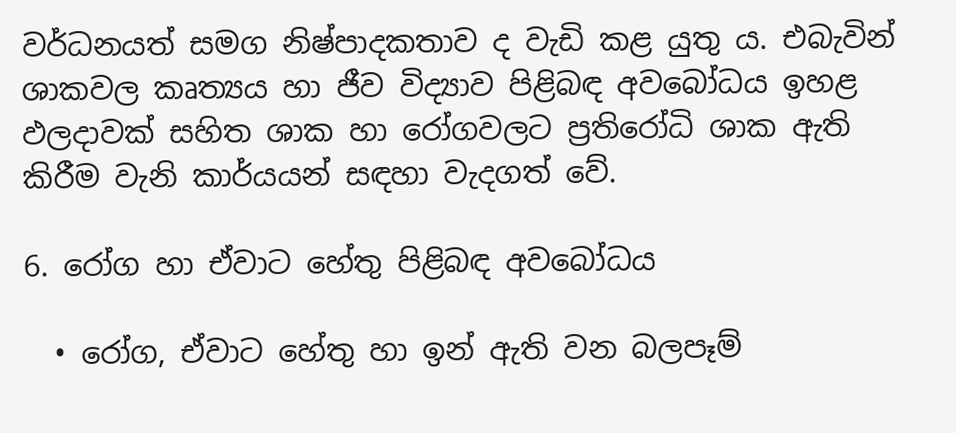වර්ධනයත් සමග නිෂ්පාදකතාව ද වැඩි කළ යුතු ය. එබැවින් ශාකවල කෘත්‍යය හා ජීව විද්‍යාව පිළිබඳ අවබෝධය ඉහළ ඵලදාවක් සහිත ශාක හා රෝගවලට ප්‍රතිරෝධි ශාක ඇති කිරීම වැනි කාර්යයන් සඳහා වැදගත් වේ.

6. රෝග හා ඒවාට හේතු පිළිබඳ අවබෝධය

  • රෝග, ඒවාට හේතු හා ඉන් ඇති වන බලපෑම්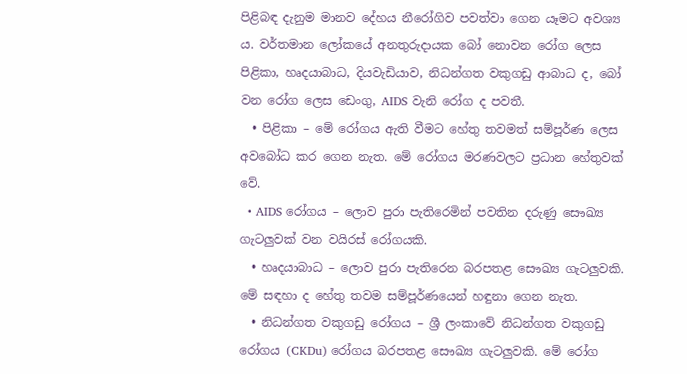පිළිබඳ දැනුම මානව දේහය නීරෝගිව පවත්වා ගෙන යෑමට අවශ්‍ය ය. වර්තමාන ලෝකයේ අනතුරුදායක බෝ නොවන රෝග ලෙස පිළිකා, හෘදයාබාධ, දියවැඩියාව, නිධන්ගත වකුගඩු ආබාධ ද, බෝ වන රෝග ලෙස ඩෙංගු, AIDS වැනි රෝග ද පවතී.
  • පිළිකා – මේ රෝගය ඇති වීමට හේතු තවමත් සම්පූර්ණ ලෙස අවබෝධ කර ගෙන නැත. මේ රෝගය මරණවලට ප්‍රධාන හේතුවක් වේ.
  • AIDS රෝගය – ලොව පුරා පැතිරෙමින් පවතින දරුණු සෞඛ්‍ය ගැටලුවක් වන වයිරස් රෝගයකි.
  • හෘදයාබාධ – ලොව පුරා පැතිරෙන බරපතළ සෞඛ්‍ය ගැටලුවකි. මේ සඳහා ද හේතු තවම සම්පූර්ණයෙන් හඳුනා ගෙන නැත.
  • නිධන්ගත වකුගඩු රෝගය – ශ්‍රී ලංකාවේ නිධන්ගත වකුගඩු රෝගය (CKDu) රෝගය බරපතළ සෞඛ්‍ය ගැටලුවකි. මේ රෝග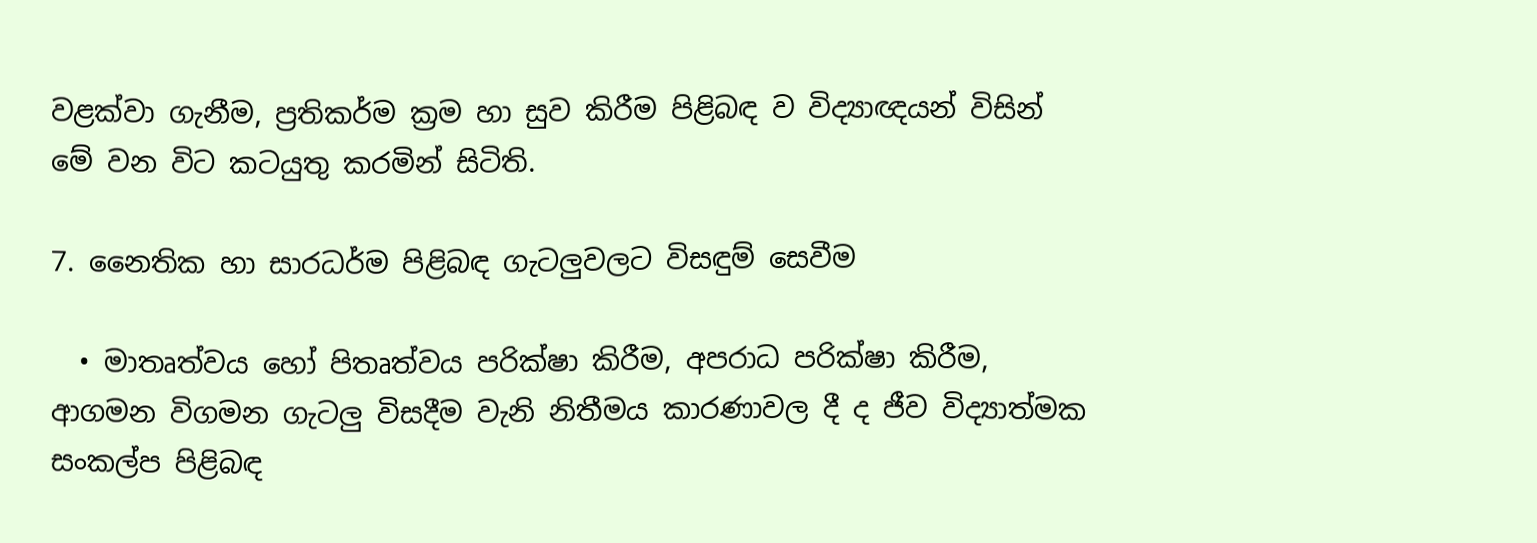වළක්වා ගැනීම, ප්‍රතිකර්ම ක්‍රම හා සුව කිරීම පිළිබඳ ව විද්‍යාඥයන් විසින් මේ වන විට කටයුතු කරමින් සිටිති.

7. නෛතික හා සාරධර්ම පිළිබඳ ගැටලුවලට විසඳුම් සෙවීම

  • මාතෘත්වය හෝ පිතෘත්වය පරික්ෂා කිරීම, අපරාධ පරික්ෂා කිරීම, ආගමන විගමන ගැටලු විසදීම වැනි නිතීමය කාරණාවල දී ද ජීව විද්‍යාත්මක සංකල්ප පිළිබඳ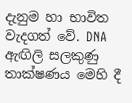දැනුම හා භාවිත වැදගත් වේ. DNA ඇඟිලි සලකුණු තාක්ෂණය මෙහි දී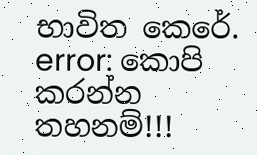භාවිත කෙරේ.
error: කොපි කරන්න තහනම්!!!